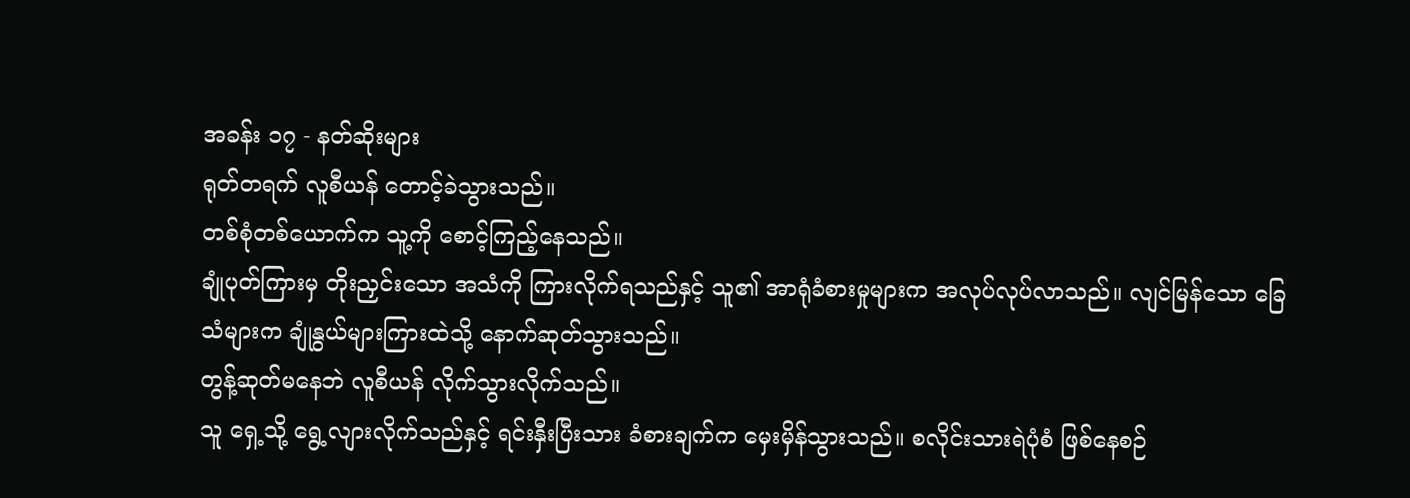အခန်း ၁၇ - နတ်ဆိုးများ
ရုတ်တရက် လူစီယန် တောင့်ခဲသွားသည်။
တစ်စုံတစ်ယောက်က သူ့ကို စောင့်ကြည့်နေသည်။
ချုံပုတ်ကြားမှ တိုးညှင်းသော အသံကို ကြားလိုက်ရသည်နှင့် သူ၏ အာရုံခံစားမှုများက အလုပ်လုပ်လာသည်။ လျင်မြန်သော ခြေသံများက ချုံနွယ်များကြားထဲသို့ နောက်ဆုတ်သွားသည်။
တွန့်ဆုတ်မနေဘဲ လူစီယန် လိုက်သွားလိုက်သည်။
သူ ရှေ့သို့ ရွေ့လျားလိုက်သည်နှင့် ရင်းနှီးပြီးသား ခံစားချက်က မှေးမှိန်သွားသည်။ စလိုင်းသားရဲပုံစံ ဖြစ်နေစဉ်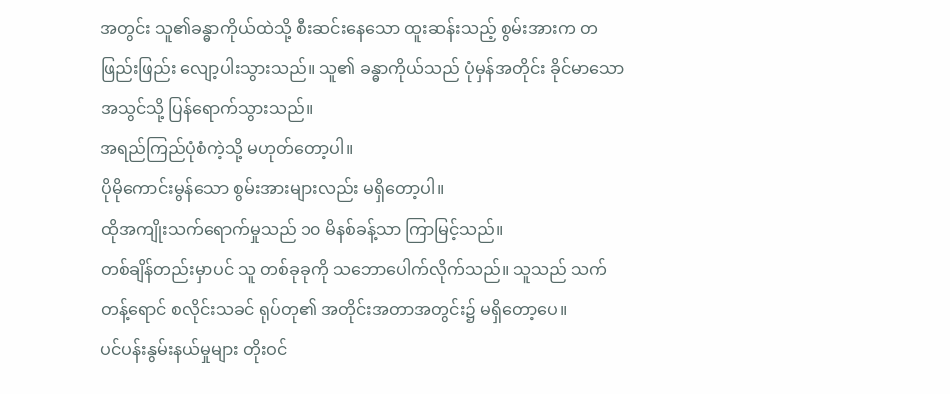အတွင်း သူ၏ခန္ဓာကိုယ်ထဲသို့ စီးဆင်းနေသော ထူးဆန်းသည့် စွမ်းအားက တဖြည်းဖြည်း လျော့ပါးသွားသည်။ သူ၏ ခန္ဓာကိုယ်သည် ပုံမှန်အတိုင်း ခိုင်မာသော အသွင်သို့ ပြန်ရောက်သွားသည်။
အရည်ကြည်ပုံစံကဲ့သို့ မဟုတ်တော့ပါ။
ပိုမိုကောင်းမွန်သော စွမ်းအားများလည်း မရှိတော့ပါ။
ထိုအကျိုးသက်ရောက်မှုသည် ၁၀ မိနစ်ခန့်သာ ကြာမြင့်သည်။
တစ်ချိန်တည်းမှာပင် သူ တစ်ခုခုကို သဘောပေါက်လိုက်သည်။ သူသည် သက်တန့်ရောင် စလိုင်းသခင် ရုပ်တု၏ အတိုင်းအတာအတွင်း၌ မရှိတော့ပေ။
ပင်ပန်းနွမ်းနယ်မှုများ တိုးဝင်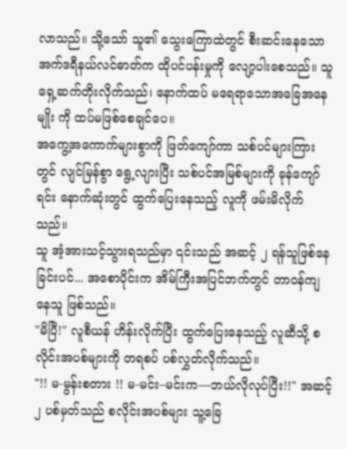လာသည်။ သို့သော် သူ၏ သွေးကြောထဲတွင် စီးဆင်းနေသော အက်ဒရီနယ်လင်ဓာတ်က ထိုပင်ပန်းမှုကို လျော့ပါးစေသည်။ သူ ရှေ့ဆက်တိုးလိုက်သည်၊ နောက်ထပ် မရေရာသောအခြေအနေမျိုး ကို ထပ်မဖြစ်စေချင်ပေ။
အကွေ့အကောက်များစွာကို ဖြတ်ကျော်ကာ သစ်ပင်များကြားတွင် လျင်မြန်စွာ ရွေ့လျားပြီး သစ်ပင်အမြစ်များကို ခုန်ကျော်ရင်း နောက်ဆုံးတွင် ထွက်ပြေးနေသည့် လူကို ဖမ်းမိလိုက်သည်။
သူ အံ့အားသင့်သွားရသည်မှာ ၎င်းသည် အဆင့် ၂ ရန်သူဖြစ်နေခြင်းပင်... အစောပိုင်းက အိမ်ကြီးအပြင်ဘက်တွင် တာဝန်ကျနေသူ ဖြစ်သည်။
"မိပြီ!" လူစီယန် ဟိန်းလိုက်ပြီး ထွက်ပြေးနေသည့် လူဆီသို့ စလိုင်းအပစ်များကို တရစပ် ပစ်လွှတ်လိုက်သည်။
"!! မ-မွန်းစတား !! မ-မင်း–မင်းက—ဘယ်လိုလုပ်ပြီး!!" အဆင့် ၂ ပစ်မှတ်သည် စလိုင်းအပစ်များ သူ့ခြေ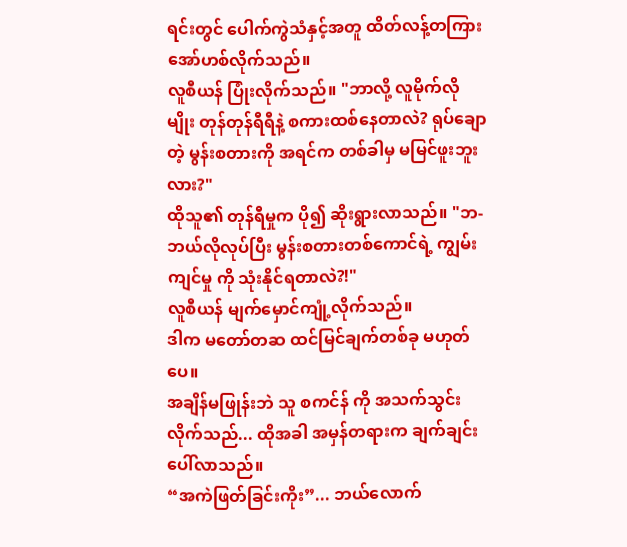ရင်းတွင် ပေါက်ကွဲသံနှင့်အတူ ထိတ်လန့်တကြား အော်ဟစ်လိုက်သည်။
လူစီယန် ပြုံးလိုက်သည်။ "ဘာလို့ လူမိုက်လိုမျိုး တုန်တုန်ရီရီနဲ့ စကားထစ်နေတာလဲ? ရုပ်ချောတဲ့ မွန်းစတားကို အရင်က တစ်ခါမှ မမြင်ဖူးဘူးလား?"
ထိုသူ၏ တုန်ရီမှုက ပို၍ ဆိုးရွားလာသည်။ "ဘ-ဘယ်လိုလုပ်ပြီး မွန်းစတားတစ်ကောင်ရဲ့ ကျွမ်းကျင်မှု ကို သုံးနိုင်ရတာလဲ?!"
လူစီယန် မျက်မှောင်ကျုံ့လိုက်သည်။
ဒါက မတော်တဆ ထင်မြင်ချက်တစ်ခု မဟုတ်ပေ။
အချိန်မဖြုန်းဘဲ သူ စကင်န် ကို အသက်သွင်းလိုက်သည်... ထိုအခါ အမှန်တရားက ချက်ချင်း ပေါ်လာသည်။
“အကဲဖြတ်ခြင်းကိုး”... ဘယ်လောက်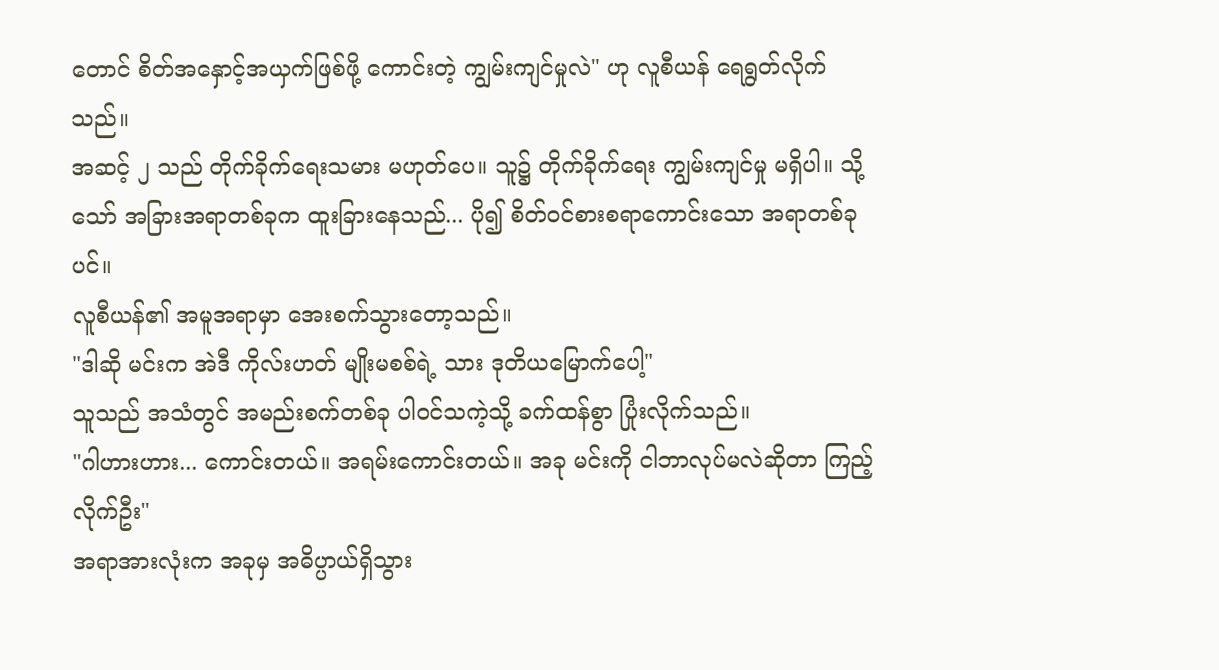တောင် စိတ်အနှောင့်အယှက်ဖြစ်ဖို့ ကောင်းတဲ့ ကျွမ်းကျင်မှုလဲ" ဟု လူစီယန် ရေရွတ်လိုက်သည်။
အဆင့် ၂ သည် တိုက်ခိုက်ရေးသမား မဟုတ်ပေ။ သူ၌ တိုက်ခိုက်ရေး ကျွမ်းကျင်မှု မရှိပါ။ သို့သော် အခြားအရာတစ်ခုက ထူးခြားနေသည်... ပို၍ စိတ်ဝင်စားစရာကောင်းသော အရာတစ်ခုပင်။
လူစီယန်၏ အမူအရာမှာ အေးစက်သွားတော့သည်။
"ဒါဆို မင်းက အဲဒီ ကိုလ်းဟတ် မျိုးမစစ်ရဲ့ သား ဒုတိယမြောက်ပေါ့"
သူသည် အသံတွင် အမည်းစက်တစ်ခု ပါဝင်သကဲ့သို့ ခက်ထန်စွာ ပြုံးလိုက်သည်။
"ဂါဟားဟား... ကောင်းတယ်။ အရမ်းကောင်းတယ်။ အခု မင်းကို ငါဘာလုပ်မလဲဆိုတာ ကြည့်လိုက်ဦး"
အရာအားလုံးက အခုမှ အဓိပ္ပာယ်ရှိသွား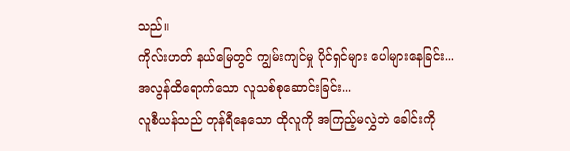သည်။
ကိုလ်းဟတ် နယ်မြေတွင် ကျွမ်းကျင်မှု ပိုင်ရှင်များ ပေါများနေခြင်း...
အလွန်ထိရောက်သော လူသစ်စုဆောင်းခြင်း...
လူစီယန်သည် တုန်ရီနေသော ထိုလူကို အကြည့်မလွှဲဘဲ ခေါင်းကို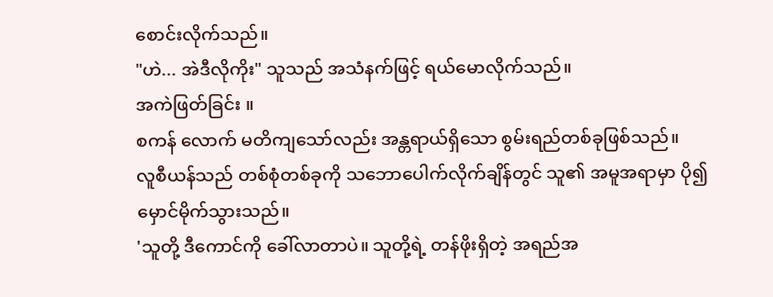စောင်းလိုက်သည်။
"ဟဲ... အဲဒီလိုကိုး" သူသည် အသံနက်ဖြင့် ရယ်မောလိုက်သည်။
အကဲဖြတ်ခြင်း ။
စကန် လောက် မတိကျသော်လည်း အန္တရာယ်ရှိသော စွမ်းရည်တစ်ခုဖြစ်သည်။
လူစီယန်သည် တစ်စုံတစ်ခုကို သဘောပေါက်လိုက်ချိန်တွင် သူ၏ အမူအရာမှာ ပို၍ မှောင်မိုက်သွားသည်။
'သူတို့ ဒီကောင်ကို ခေါ်လာတာပဲ။ သူတို့ရဲ့ တန်ဖိုးရှိတဲ့ အရည်အ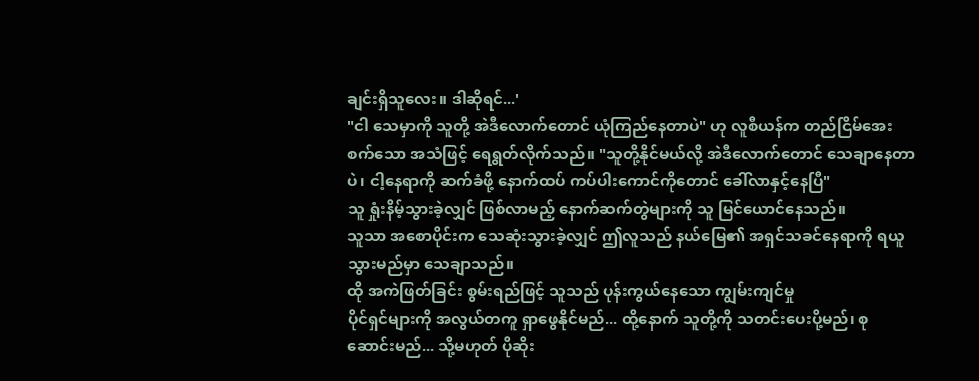ချင်းရှိသူလေး။ ဒါဆိုရင်...'
"ငါ သေမှာကို သူတို့ အဲဒီလောက်တောင် ယုံကြည်နေတာပဲ" ဟု လူစီယန်က တည်ငြိမ်အေးစက်သော အသံဖြင့် ရေရွတ်လိုက်သည်။ "သူတို့နိုင်မယ်လို့ အဲဒီလောက်တောင် သေချာနေတာပဲ၊ ငါ့နေရာကို ဆက်ခံဖို့ နောက်ထပ် ကပ်ပါးကောင်ကိုတောင် ခေါ်လာနှင့်နေပြီ"
သူ ရှုံးနိမ့်သွားခဲ့လျှင် ဖြစ်လာမည့် နောက်ဆက်တွဲများကို သူ မြင်ယောင်နေသည်။
သူသာ အစောပိုင်းက သေဆုံးသွားခဲ့လျှင် ဤလူသည် နယ်မြေ၏ အရှင်သခင်နေရာကို ရယူသွားမည်မှာ သေချာသည်။
ထို အကဲဖြတ်ခြင်း စွမ်းရည်ဖြင့် သူသည် ပုန်းကွယ်နေသော ကျွမ်းကျင်မှု
ပိုင်ရှင်များကို အလွယ်တကူ ရှာဖွေနိုင်မည်... ထို့နောက် သူတို့ကို သတင်းပေးပို့မည်၊ စုဆောင်းမည်... သို့မဟုတ် ပိုဆိုး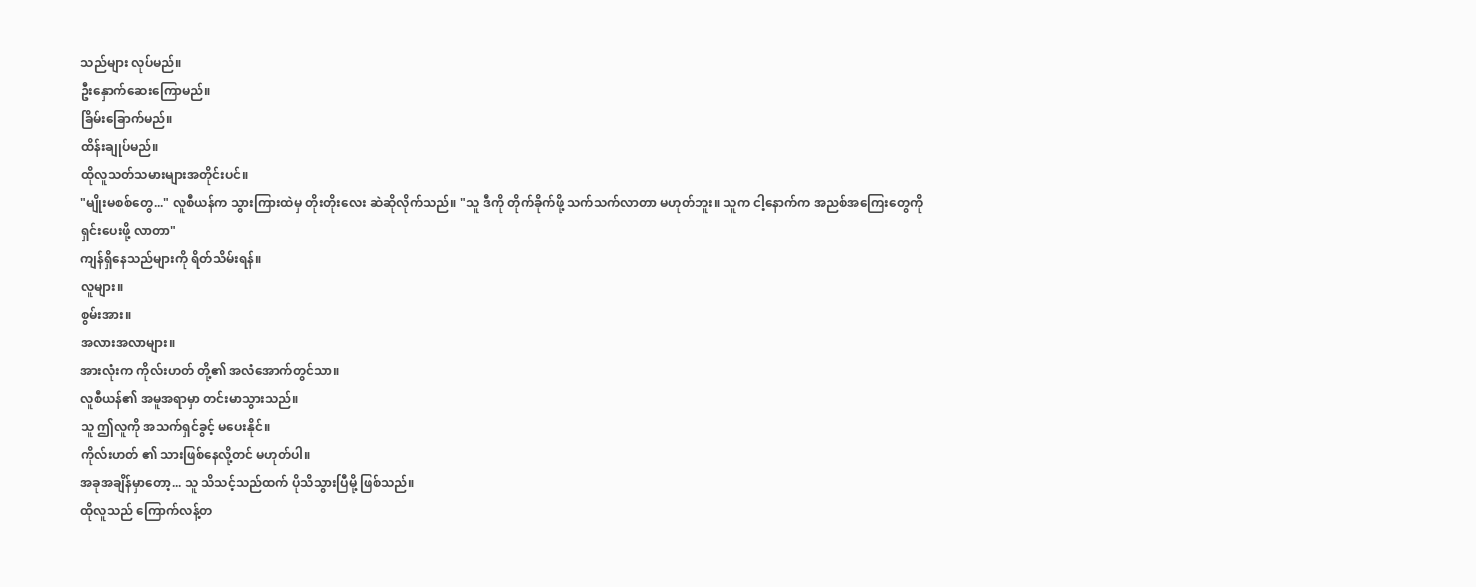သည်များ လုပ်မည်။
ဦးနှောက်ဆေးကြောမည်။
ခြိမ်းခြောက်မည်။
ထိန်းချုပ်မည်။
ထိုလူသတ်သမားများအတိုင်းပင်။
"မျိုးမစစ်တွေ..." လူစီယန်က သွားကြားထဲမှ တိုးတိုးလေး ဆဲဆိုလိုက်သည်။ "သူ ဒီကို တိုက်ခိုက်ဖို့ သက်သက်လာတာ မဟုတ်ဘူး။ သူက ငါ့နောက်က အညစ်အကြေးတွေကို ရှင်းပေးဖို့ လာတာ"
ကျန်ရှိနေသည်များကို ရိတ်သိမ်းရန်။
လူများ။
စွမ်းအား။
အလားအလာများ။
အားလုံးက ကိုလ်းဟတ် တို့၏ အလံအောက်တွင်သာ။
လူစီယန်၏ အမူအရာမှာ တင်းမာသွားသည်။
သူ ဤလူကို အသက်ရှင်ခွင့် မပေးနိုင်။
ကိုလ်းဟတ် ၏ သားဖြစ်နေလို့တင် မဟုတ်ပါ။
အခုအချိန်မှာတော့... သူ သိသင့်သည်ထက် ပိုသိသွားပြီမို့ ဖြစ်သည်။
ထိုလူသည် ကြောက်လန့်တ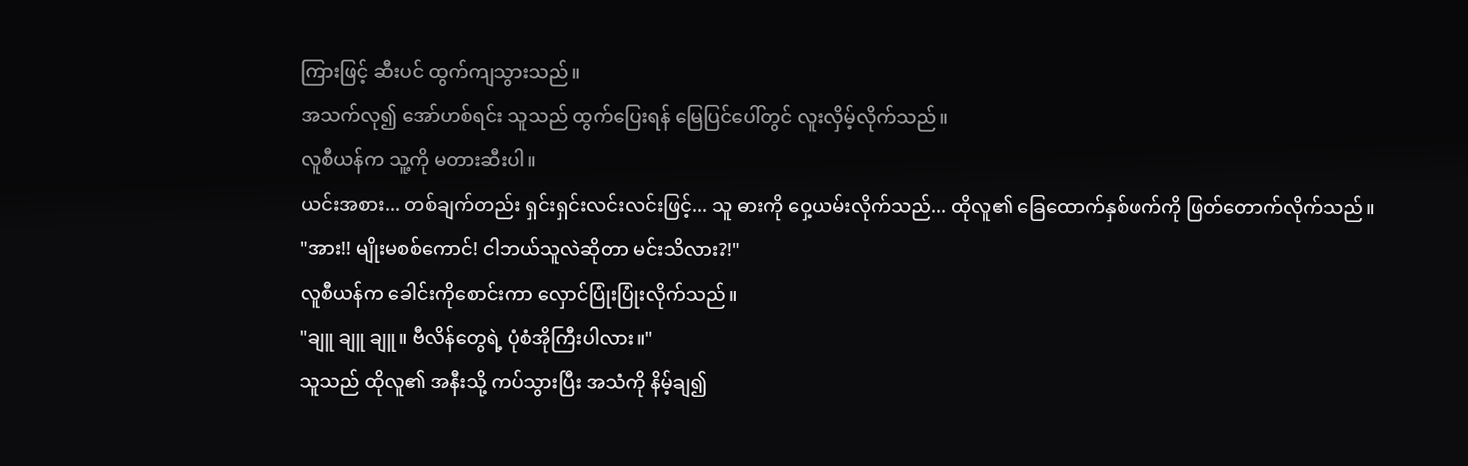ကြားဖြင့် ဆီးပင် ထွက်ကျသွားသည်။
အသက်လု၍ အော်ဟစ်ရင်း သူသည် ထွက်ပြေးရန် မြေပြင်ပေါ်တွင် လူးလှိမ့်လိုက်သည်။
လူစီယန်က သူ့ကို မတားဆီးပါ။
ယင်းအစား... တစ်ချက်တည်း ရှင်းရှင်းလင်းလင်းဖြင့်... သူ ဓားကို ဝှေ့ယမ်းလိုက်သည်... ထိုလူ၏ ခြေထောက်နှစ်ဖက်ကို ဖြတ်တောက်လိုက်သည်။
"အား!! မျိုးမစစ်ကောင်! ငါဘယ်သူလဲဆိုတာ မင်းသိလား?!"
လူစီယန်က ခေါင်းကိုစောင်းကာ လှောင်ပြုံးပြုံးလိုက်သည်။
"ချူ ချူ ချူ။ ဗီလိန်တွေရဲ့ ပုံစံအိုကြီးပါလား။"
သူသည် ထိုလူ၏ အနီးသို့ ကပ်သွားပြီး အသံကို နိမ့်ချ၍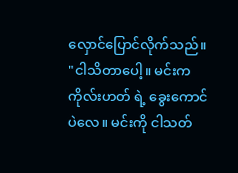လှောင်ပြောင်လိုက်သည်။
"ငါသိတာပေါ့။ မင်းက ကိုလ်းဟတ် ရဲ့ ခွေးကောင်ပဲလေ။ မင်းကို ငါသတ်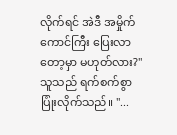လိုက်ရင် အဲဒီ အမှိုက်ကောင်ကြီး ပြေးလာတော့မှာ မဟုတ်လား?" သူသည် ရက်စက်စွာ ပြုံးလိုက်သည်။ "...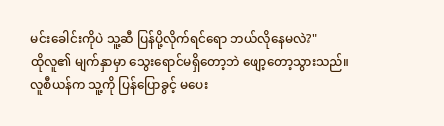မင်းခေါင်းကိုပဲ သူ့ဆီ ပြန်ပို့လိုက်ရင်ရော ဘယ်လိုနေမလဲ?"
ထိုလူ၏ မျက်နှာမှာ သွေးရောင်မရှိတော့ဘဲ ဖျော့တော့သွားသည်။
လူစီယန်က သူ့ကို ပြန်ပြောခွင့် မပေး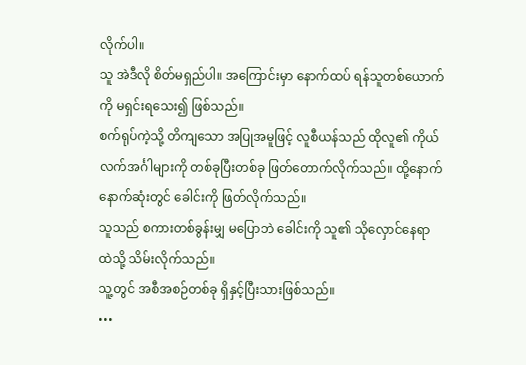လိုက်ပါ။
သူ အဲဒီလို စိတ်မရှည်ပါ။ အကြောင်းမှာ နောက်ထပ် ရန်သူတစ်ယောက်ကို မရှင်းရသေး၍ ဖြစ်သည်။
စက်ရုပ်ကဲ့သို့ တိကျသော အပြုအမူဖြင့် လူစီယန်သည် ထိုလူ၏ ကိုယ်လက်အင်္ဂါများကို တစ်ခုပြီးတစ်ခု ဖြတ်တောက်လိုက်သည်။ ထို့နောက် နောက်ဆုံးတွင် ခေါင်းကို ဖြတ်လိုက်သည်။
သူသည် စကားတစ်ခွန်းမျှ မပြောဘဲ ခေါင်းကို သူ၏ သိုလှောင်နေရာ ထဲသို့ သိမ်းလိုက်သည်။
သူ့တွင် အစီအစဉ်တစ်ခု ရှိနှင့်ပြီးသားဖြစ်သည်။
•••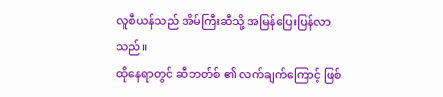လူစီယန်သည် အိမ်ကြီးဆီသို့ အမြန်ပြေးပြန်လာသည်။
ထိုနေရာတွင် ဆီဘတ်စ် ၏ လက်ချက်ကြောင့် ဖြစ်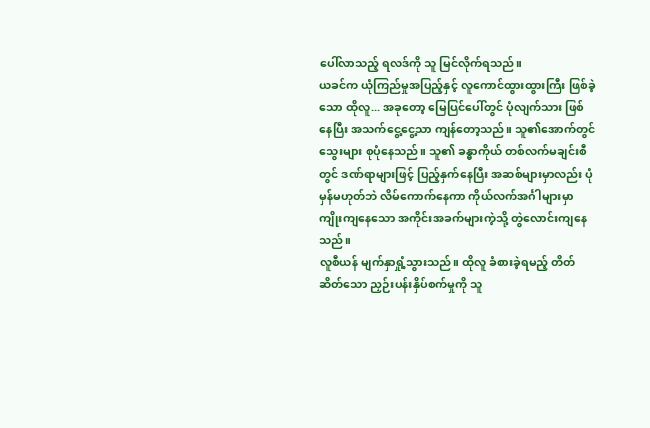ပေါ်လာသည့် ရလဒ်ကို သူ မြင်လိုက်ရသည်။
ယခင်က ယုံကြည်မှုအပြည့်နှင့် လူကောင်ထွားထွားကြီး ဖြစ်ခဲ့သော ထိုလူ... အခုတော့ မြေပြင်ပေါ်တွင် ပုံလျက်သား ဖြစ်နေပြီး အသက်ငွေ့ငွေ့သာ ကျန်တော့သည်။ သူ၏အောက်တွင် သွေးများ စုပုံနေသည်။ သူ၏ ခန္ဓာကိုယ် တစ်လက်မချင်းစီတွင် ဒဏ်ရာများဖြင့် ပြည့်နှက်နေပြီး အဆစ်များမှာလည်း ပုံမှန်မဟုတ်ဘဲ လိမ်ကောက်နေကာ ကိုယ်လက်အင်္ဂါများမှာ ကျိုးကျနေသော အကိုင်းအခက်များကဲ့သို့ တွဲလောင်းကျနေသည်။
လူစီယန် မျက်နှာရှုံ့သွားသည်။ ထိုလူ ခံစားခဲ့ရမည့် တိတ်ဆိတ်သော ညှဉ်းပန်းနှိပ်စက်မှုကို သူ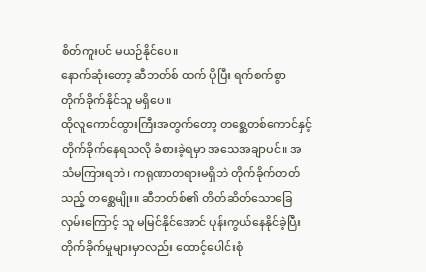စိတ်ကူးပင် မယဉ်နိုင်ပေ။
နောက်ဆုံးတော့ ဆီဘတ်စ် ထက် ပိုပြီး ရက်စက်စွာ တိုက်ခိုက်နိုင်သူ မရှိပေ။
ထိုလူကောင်ထွားကြီးအတွက်တော့ တစ္ဆေတစ်ကောင်နှင့် တိုက်ခိုက်နေရသလို ခံစားခဲ့ရမှာ အသေအချာပင်။ အသံမကြားရဘဲ၊ ကရုဏာတရားမရှိဘဲ တိုက်ခိုက်တတ်သည့် တစ္ဆေမျိုး။ ဆီဘတ်စ်၏ တိတ်ဆိတ်သောခြေလှမ်းကြောင့် သူ မမြင်နိုင်အောင် ပုန်းကွယ်နေနိုင်ခဲ့ပြီး တိုက်ခိုက်မှုများမှာလည်း ထောင့်ပေါင်းစုံ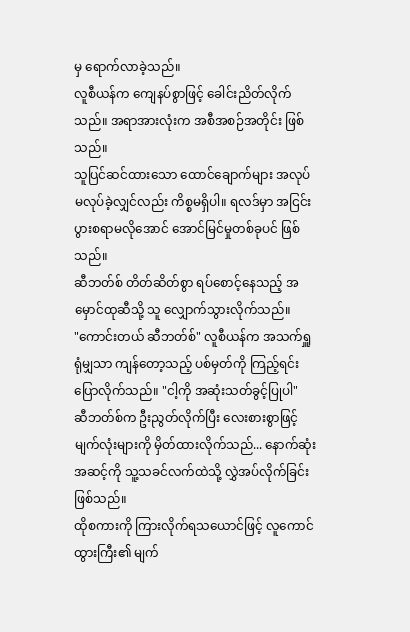မှ ရောက်လာခဲ့သည်။
လူစီယန်က ကျေနပ်စွာဖြင့် ခေါင်းညိတ်လိုက်သည်။ အရာအားလုံးက အစီအစဉ်အတိုင်း ဖြစ်သည်။
သူပြင်ဆင်ထားသော ထောင်ချောက်များ အလုပ်မလုပ်ခဲ့လျှင်လည်း ကိစ္စမရှိပါ။ ရလဒ်မှာ အငြင်းပွားစရာမလိုအောင် အောင်မြင်မှုတစ်ခုပင် ဖြစ်သည်။
ဆီဘတ်စ် တိတ်ဆိတ်စွာ ရပ်စောင့်နေသည့် အမှောင်ထုဆီသို့ သူ လျှောက်သွားလိုက်သည်။
"ကောင်းတယ် ဆီဘတ်စ်" လူစီယန်က အသက်ရှူရုံမျှသာ ကျန်တော့သည့် ပစ်မှတ်ကို ကြည့်ရင်း ပြောလိုက်သည်။ "ငါ့ကို အဆုံးသတ်ခွင့်ပြုပါ"
ဆီဘတ်စ်က ဦးညွတ်လိုက်ပြီး လေးစားစွာဖြင့် မျက်လုံးများကို မှိတ်ထားလိုက်သည်... နောက်ဆုံးအဆင့်ကို သူ့သခင်လက်ထဲသို့ လွှဲအပ်လိုက်ခြင်းဖြစ်သည်။
ထိုစကားကို ကြားလိုက်ရသယောင်ဖြင့် လူကောင်ထွားကြီး၏ မျက်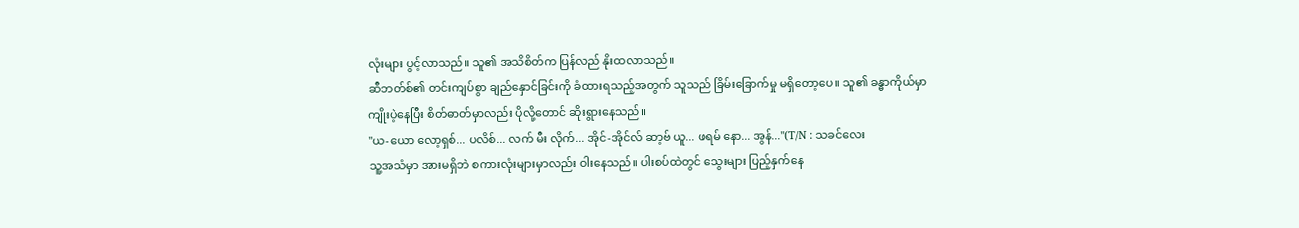လုံးများ ပွင့်လာသည်။ သူ၏ အသိစိတ်က ပြန်လည် နိုးထလာသည်။
ဆီဘတ်စ်၏ တင်းကျပ်စွာ ချည်နှောင်ခြင်းကို ခံထားရသည့်အတွက် သူသည် ခြိမ်းခြောက်မှု မရှိတော့ပေ။ သူ၏ ခန္ဓာကိုယ်မှာ ကျိုးပဲ့နေပြီး စိတ်ဓာတ်မှာလည်း ပိုလို့တောင် ဆိုးရွားနေသည်။
"ယ-ယော လော့ရှစ်... ပလိစ်... လက် မီး လိုက်... အိုင်-အိုင်လ် ဆာ့ဗ် ယူ... ဖရမ် နော... အွန်..."(T/N : သခင်လေး
သူ့အသံမှာ အားမရှိဘဲ စကားလုံးများမှာလည်း ဝါးနေသည်။ ပါးစပ်ထဲတွင် သွေးများ ပြည့်နှက်နေ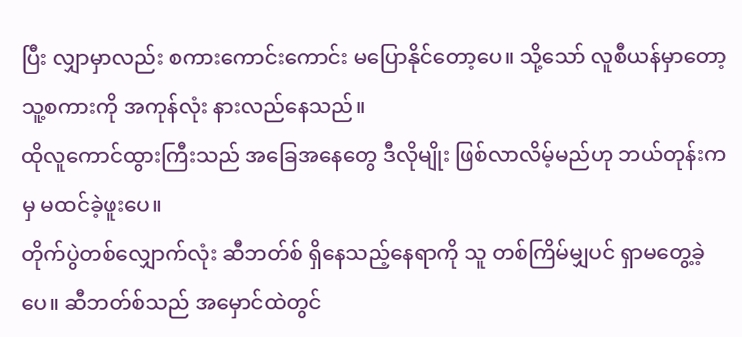ပြီး လျှာမှာလည်း စကားကောင်းကောင်း မပြောနိုင်တော့ပေ။ သို့သော် လူစီယန်မှာတော့ သူ့စကားကို အကုန်လုံး နားလည်နေသည်။
ထိုလူကောင်ထွားကြီးသည် အခြေအနေတွေ ဒီလိုမျိုး ဖြစ်လာလိမ့်မည်ဟု ဘယ်တုန်းကမှ မထင်ခဲ့ဖူးပေ။
တိုက်ပွဲတစ်လျှောက်လုံး ဆီဘတ်စ် ရှိနေသည့်နေရာကို သူ တစ်ကြိမ်မျှပင် ရှာမတွေ့ခဲ့ပေ။ ဆီဘတ်စ်သည် အမှောင်ထဲတွင်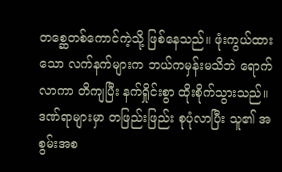တစ္ဆေတစ်ကောင်ကဲ့သို့ ဖြစ်နေသည်။ ဖုံးကွယ်ထားသော လက်နက်များက ဘယ်ကမှန်းမသိဘဲ ရောက်လာကာ တိကျပြီး နက်ရှိုင်းစွာ ထိုးစိုက်သွားသည်။ ဒဏ်ရာများမှာ တဖြည်းဖြည်း စုပုံလာပြီး သူ၏ အစွမ်းအစ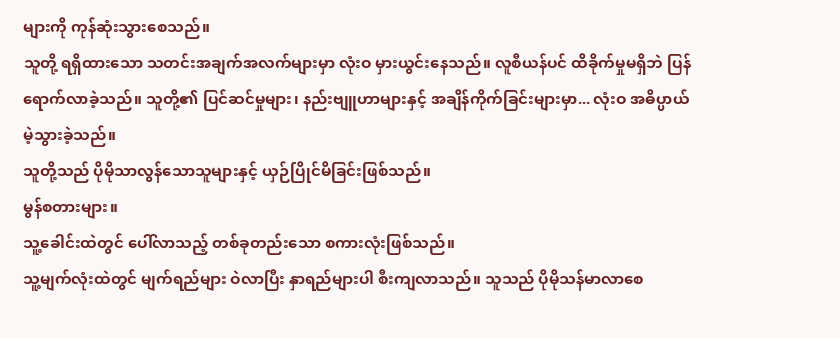များကို ကုန်ဆုံးသွားစေသည်။
သူတို့ ရရှိထားသော သတင်းအချက်အလက်များမှာ လုံးဝ မှားယွင်းနေသည်။ လူစီယန်ပင် ထိခိုက်မှုမရှိဘဲ ပြန်ရောက်လာခဲ့သည်။ သူတို့၏ ပြင်ဆင်မှုများ၊ နည်းဗျူဟာများနှင့် အချိန်ကိုက်ခြင်းများမှာ... လုံးဝ အဓိပ္ပာယ်မဲ့သွားခဲ့သည်။
သူတို့သည် ပိုမိုသာလွန်သောသူများနှင့် ယှဉ်ပြိုင်မိခြင်းဖြစ်သည်။
မွန်စတားများ။
သူ့ခေါင်းထဲတွင် ပေါ်လာသည့် တစ်ခုတည်းသော စကားလုံးဖြစ်သည်။
သူ့မျက်လုံးထဲတွင် မျက်ရည်များ ဝဲလာပြီး နှာရည်များပါ စီးကျလာသည်။ သူသည် ပိုမိုသန်မာလာစေ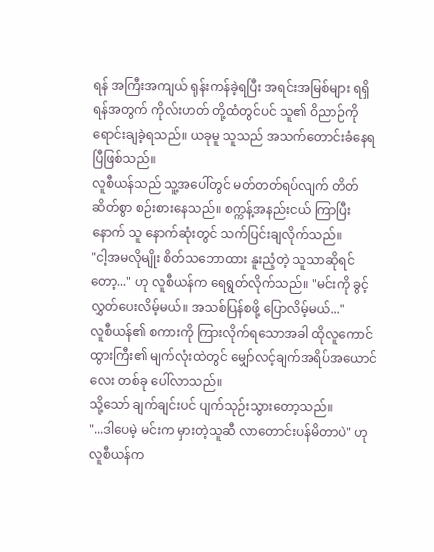ရန် အကြီးအကျယ် ရုန်းကန်ခဲ့ရပြီး အရင်းအမြစ်များ ရရှိရန်အတွက် ကိုလ်းဟတ် တို့ထံတွင်ပင် သူ၏ ဝိညာဉ်ကို ရောင်းချခဲ့ရသည်။ ယခုမူ သူသည် အသက်တောင်းခံနေရပြီဖြစ်သည်။
လူစီယန်သည် သူ့အပေါ်တွင် မတ်တတ်ရပ်လျက် တိတ်ဆိတ်စွာ စဉ်းစားနေသည်။ စက္ကန့်အနည်းငယ် ကြာပြီးနောက် သူ နောက်ဆုံးတွင် သက်ပြင်းချလိုက်သည်။
"ငါ့အမလိုမျိုး စိတ်သဘောထား နူးညံ့တဲ့ သူသာဆိုရင်တော့..." ဟု လူစီယန်က ရေရွတ်လိုက်သည်။ "မင်းကို ခွင့်လွှတ်ပေးလိမ့်မယ်။ အသစ်ပြန်စဖို့ ပြောလိမ့်မယ်..."
လူစီယန်၏ စကားကို ကြားလိုက်ရသောအခါ ထိုလူကောင်ထွားကြီး၏ မျက်လုံးထဲတွင် မျှော်လင့်ချက်အရိပ်အယောင်လေး တစ်ခု ပေါ်လာသည်။
သို့သော် ချက်ချင်းပင် ပျက်သုဉ်းသွားတော့သည်။
"...ဒါပေမဲ့ မင်းက မှားတဲ့သူဆီ လာတောင်းပန်မိတာပဲ" ဟု လူစီယန်က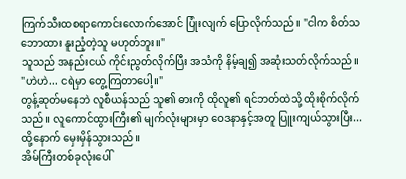ကြက်သီးထစရာကောင်းလောက်အောင် ပြုံးလျက် ပြောလိုက်သည်။ "ငါက စိတ်သဘောထား နူးညံ့တဲ့သူ မဟုတ်ဘူး။"
သူသည် အနည်းငယ် ကိုင်းညွတ်လိုက်ပြီး အသံကို နိမ့်ချ၍ အဆုံးသတ်လိုက်သည်။
"ဟဲဟဲ... ငရဲမှာ တွေ့ကြတာပေါ့။"
တွန့်ဆုတ်မနေဘဲ လူစီယန်သည် သူ၏ ဓားကို ထိုလူ၏ ရင်ဘတ်ထဲသို့ ထိုးစိုက်လိုက်သည်။ လူကောင်ထွားကြီး၏ မျက်လုံးများမှာ ဝေဒနာနှင့်အတူ ပြူးကျယ်သွားပြီး... ထို့နောက် မှေးမှိန်သွားသည်။
အိမ်ကြီးတစ်ခုလုံးပေါ်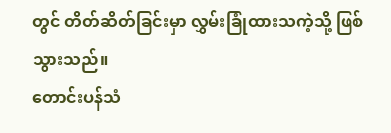တွင် တိတ်ဆိတ်ခြင်းမှာ လွှမ်းခြုံထားသကဲ့သို့ ဖြစ်သွားသည်။
တောင်းပန်သံ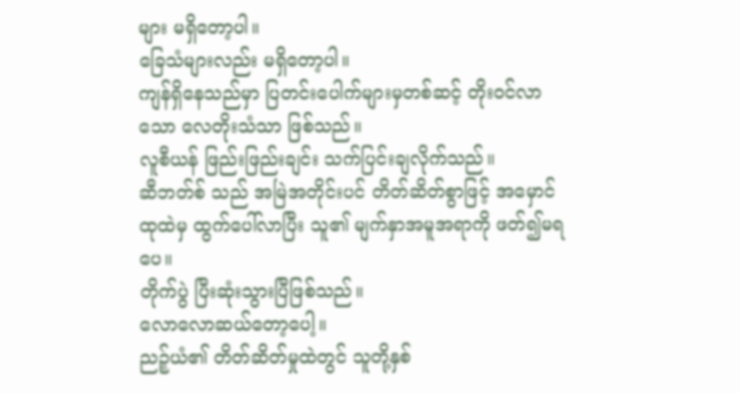များ မရှိတော့ပါ။
ခြေသံများလည်း မရှိတော့ပါ။
ကျန်ရှိနေသည်မှာ ပြတင်းပေါက်များမှတစ်ဆင့် တိုးဝင်လာသော လေတိုးသံသာ ဖြစ်သည်။
လူစီယန် ဖြည်းဖြည်းချင်း သက်ပြင်းချလိုက်သည်။
ဆီဘတ်စ် သည် အမြဲအတိုင်းပင် တိတ်ဆိတ်စွာဖြင့် အမှောင်ထုထဲမှ ထွက်ပေါ်လာပြီး သူ၏ မျက်နှာအမူအရာကို ဖတ်၍မရပေ။
တိုက်ပွဲ ပြီးဆုံးသွားပြီဖြစ်သည်။
လောလောဆယ်တော့ပေါ့။
ညဉ့်ယံ၏ တိတ်ဆိတ်မှုထဲတွင် သူတို့နှစ်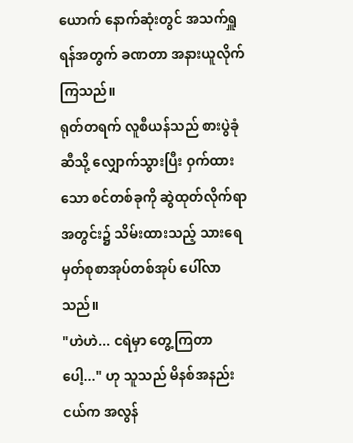ယောက် နောက်ဆုံးတွင် အသက်ရှူရန်အတွက် ခဏတာ အနားယူလိုက်ကြသည်။
ရုတ်တရက် လူစီယန်သည် စားပွဲခုံဆီသို့ လျှောက်သွားပြီး ဝှက်ထားသော စင်တစ်ခုကို ဆွဲထုတ်လိုက်ရာ အတွင်း၌ သိမ်းထားသည့် သားရေမှတ်စုစာအုပ်တစ်အုပ် ပေါ်လာသည်။
"ဟဲဟဲ... ငရဲမှာ တွေ့ကြတာပေါ့..." ဟု သူသည် မိနစ်အနည်းငယ်က အလွန်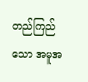တည်ကြည်သော အမူအ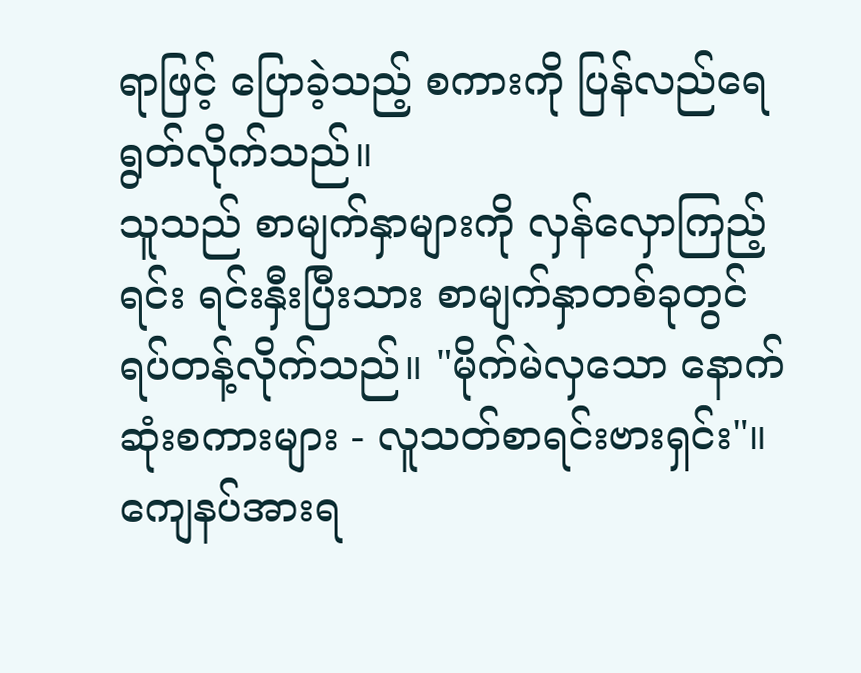ရာဖြင့် ပြောခဲ့သည့် စကားကို ပြန်လည်ရေရွတ်လိုက်သည်။
သူသည် စာမျက်နှာများကို လှန်လှောကြည့်ရင်း ရင်းနှီးပြီးသား စာမျက်နှာတစ်ခုတွင် ရပ်တန့်လိုက်သည်။ "မိုက်မဲလှသော နောက်ဆုံးစကားများ - လူသတ်စာရင်းဗားရှင်း"။
ကျေနပ်အားရ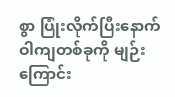စွာ ပြုံးလိုက်ပြီးနောက် ဝါကျတစ်ခုကို မျဉ်းကြောင်း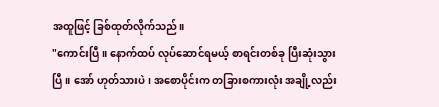အထူဖြင့် ခြစ်ထုတ်လိုက်သည်။
"ကောင်းပြီ။ နောက်ထပ် လုပ်ဆောင်ရမယ့် စာရင်းတစ်ခု ပြီးဆုံးသွားပြီ။ အော် ဟုတ်သားပဲ၊ အစောပိုင်းက တခြားစကားလုံး အချို့လည်း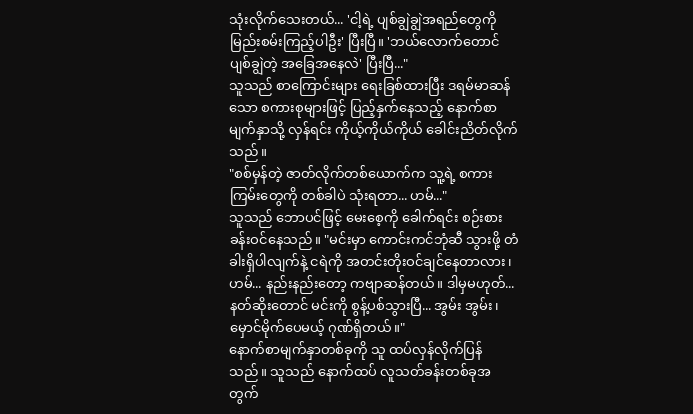သုံးလိုက်သေးတယ်... 'ငါ့ရဲ့ ပျစ်ချွဲချွဲအရည်တွေကို မြည်းစမ်းကြည့်ပါဦး' ပြီးပြီ။ 'ဘယ်လောက်တောင် ပျစ်ချွဲတဲ့ အခြေအနေလဲ' ပြီးပြီ..."
သူသည် စာကြောင်းများ ရေးခြစ်ထားပြီး ဒရမ်မာဆန်သော စကားစုများဖြင့် ပြည့်နှက်နေသည့် နောက်စာမျက်နှာသို့ လှန်ရင်း ကိုယ့်ကိုယ်ကိုယ် ခေါင်းညိတ်လိုက်သည်။
"စစ်မှန်တဲ့ ဇာတ်လိုက်တစ်ယောက်က သူ့ရဲ့ စကားကြမ်းတွေကို တစ်ခါပဲ သုံးရတာ... ဟမ်..."
သူသည် ဘောပင်ဖြင့် မေးစေ့ကို ခေါက်ရင်း စဉ်းစားခန်းဝင်နေသည်။ "မင်းမှာ ကောင်းကင်ဘုံဆီ သွားဖို့ တံခါးရှိပါလျက်နဲ့ ငရဲကို အတင်းတိုးဝင်ချင်နေတာလား၊ ဟမ်... နည်းနည်းတော့ ကဗျာဆန်တယ်။ ဒါမှမဟုတ်... နတ်ဆိုးတောင် မင်းကို စွန့်ပစ်သွားပြီ... အွမ်း အွမ်း၊ မှောင်မိုက်ပေမယ့် ဂုဏ်ရှိတယ်။"
နောက်စာမျက်နှာတစ်ခုကို သူ ထပ်လှန်လိုက်ပြန်သည်။ သူသည် နောက်ထပ် လူသတ်ခန်းတစ်ခုအတွက်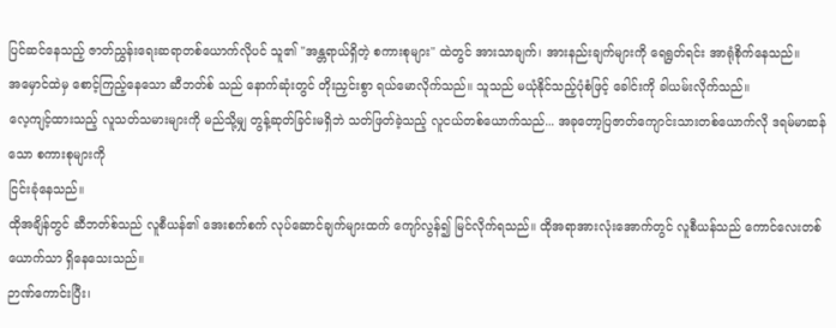ပြင်ဆင်နေသည့် ဇာတ်ညွှန်းရေးဆရာတစ်ယောက်လိုပင် သူ၏ "အန္တရာယ်ရှိတဲ့ စကားစုများ" ထဲတွင် အားသာချက်၊ အားနည်းချက်များကို ရေရွတ်ရင်း အာရုံစိုက်နေသည်။
အမှောင်ထဲမှ စောင့်ကြည့်နေသော ဆီဘတ်စ် သည် နောက်ဆုံးတွင် တိုးညှင်းစွာ ရယ်မောလိုက်သည်။ သူသည် မယုံနိုင်သည့်ပုံစံဖြင့် ခေါင်းကို ခါယမ်းလိုက်သည်။
လေ့ကျင့်ထားသည့် လူသတ်သမားများကို မည်သို့မျှ တွန့်ဆုတ်ခြင်းမရှိဘဲ သတ်ဖြတ်ခဲ့သည့် လူငယ်တစ်ယောက်သည်... အခုတော့ပြဇာတ်ကျောင်းသားတစ်ယောက်လို ဒရမ်မာဆန်သော စကားစုများကို
ငြင်းခုံနေသည်။
ထိုအချိန်တွင် ဆီဘတ်စ်သည် လူစီယန်၏ အေးစက်စက် လုပ်ဆောင်ချက်များထက် ကျော်လွန်၍ မြင်လိုက်ရသည်။ ထိုအရာအားလုံးအောက်တွင် လူစီယန်သည် ကောင်လေးတစ်ယောက်သာ ရှိနေသေးသည်။
ဉာဏ်ကောင်းပြီး၊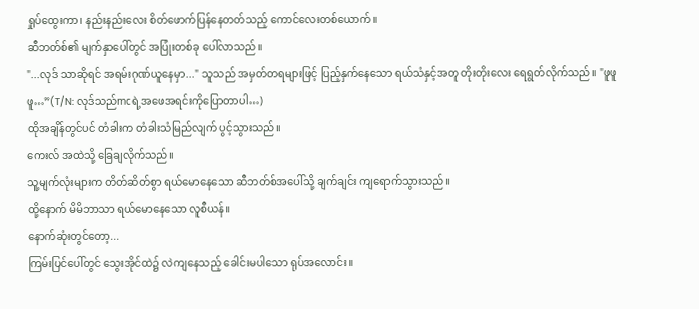ရှုပ်ထွေးကာ၊ နည်းနည်းလေး စိတ်ဖောက်ပြန်နေတတ်သည့် ကောင်လေးတစ်ယောက်။
ဆီဘတ်စ်၏ မျက်နှာပေါ်တွင် အပြုံးတစ်ခု ပေါ်လာသည်။
"...လုဒ် သာဆိုရင် အရမ်းဂုဏ်ယူနေမှာ..." သူသည် အမှတ်တရများဖြင့် ပြည့်နှက်နေသော ရယ်သံနှင့်အတူ တိုးတိုးလေး ရေရွတ်လိုက်သည်။ "ဖူဖူဖူ…”(T/N: လုဒ်သည်mcရဲ့အဖေအရင်းကိုပြောတာပါ…)
ထိုအချိန်တွင်ပင် တံခါးက တံခါးသံမြည်လျက် ပွင့်သွားသည်။
ကေးလ် အထဲသို့ ခြေချလိုက်သည်။
သူ့မျက်လုံးများက တိတ်ဆိတ်စွာ ရယ်မောနေသော ဆီဘတ်စ်အပေါ်သို့ ချက်ချင်း ကျရောက်သွားသည်။
ထို့နောက် မိမိဘာသာ ရယ်မောနေသော လူစီယန်။
နောက်ဆုံးတွင်တော့...
ကြမ်းပြင်ပေါ်တွင် သွေးအိုင်ထဲ၌ လဲကျနေသည့် ခေါင်းမပါသော ရုပ်အလောင်း။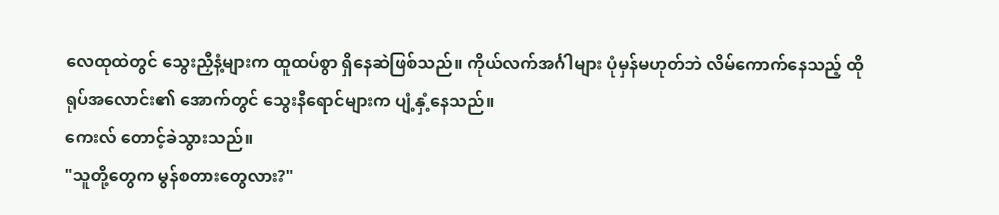လေထုထဲတွင် သွေးညှီနံ့များက ထူထပ်စွာ ရှိနေဆဲဖြစ်သည်။ ကိုယ်လက်အင်္ဂါများ ပုံမှန်မဟုတ်ဘဲ လိမ်ကောက်နေသည့် ထို
ရုပ်အလောင်း၏ အောက်တွင် သွေးနီရောင်များက ပျံ့နှံ့နေသည်။
ကေးလ် တောင့်ခဲသွားသည်။
"သူတို့တွေက မွန်စတားတွေလား?"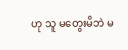ဟု သူ မတွေးမိဘဲ မ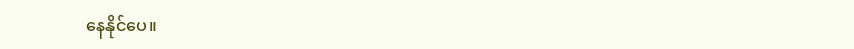နေနိုင်ပေ။